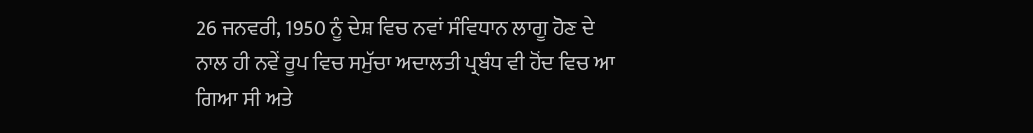26 ਜਨਵਰੀ, 1950 ਨੂੰ ਦੇਸ਼ ਵਿਚ ਨਵਾਂ ਸੰਵਿਧਾਨ ਲਾਗੂ ਹੋਣ ਦੇ ਨਾਲ ਹੀ ਨਵੇਂ ਰੂਪ ਵਿਚ ਸਮੁੱਚਾ ਅਦਾਲਤੀ ਪ੍ਰਬੰਧ ਵੀ ਹੋਂਦ ਵਿਚ ਆ ਗਿਆ ਸੀ ਅਤੇ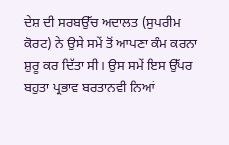ਦੇਸ਼ ਦੀ ਸਰਬਉੱਚ ਅਦਾਲਤ (ਸੁਪਰੀਮ ਕੋਰਟ) ਨੇ ਉਸੇ ਸਮੇਂ ਤੋਂ ਆਪਣਾ ਕੰਮ ਕਰਨਾ ਸ਼ੁਰੂ ਕਰ ਦਿੱਤਾ ਸੀ। ਉਸ ਸਮੇਂ ਇਸ ਉੱਪਰ ਬਹੁਤਾ ਪ੍ਰਭਾਵ ਬਰਤਾਨਵੀ ਨਿਆਂ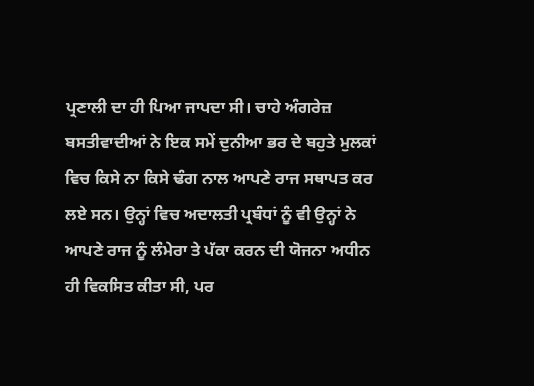ਪ੍ਰਣਾਲੀ ਦਾ ਹੀ ਪਿਆ ਜਾਪਦਾ ਸੀ। ਚਾਹੇ ਅੰਗਰੇਜ਼ ਬਸਤੀਵਾਦੀਆਂ ਨੇ ਇਕ ਸਮੇਂ ਦੁਨੀਆ ਭਰ ਦੇ ਬਹੁਤੇ ਮੁਲਕਾਂ ਵਿਚ ਕਿਸੇ ਨਾ ਕਿਸੇ ਢੰਗ ਨਾਲ ਆਪਣੇ ਰਾਜ ਸਥਾਪਤ ਕਰ ਲਏ ਸਨ। ਉਨ੍ਹਾਂ ਵਿਚ ਅਦਾਲਤੀ ਪ੍ਰਬੰਧਾਂ ਨੂੰ ਵੀ ਉਨ੍ਹਾਂ ਨੇ ਆਪਣੇ ਰਾਜ ਨੂੰ ਲੰਮੇਰਾ ਤੇ ਪੱਕਾ ਕਰਨ ਦੀ ਯੋਜਨਾ ਅਧੀਨ ਹੀ ਵਿਕਸਿਤ ਕੀਤਾ ਸੀ, ਪਰ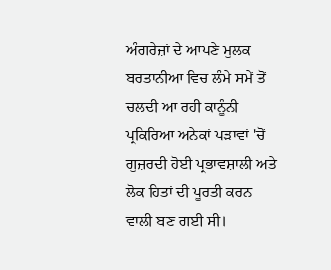ਅੰਗਰੇਜ਼ਾਂ ਦੇ ਆਪਣੇ ਮੁਲਕ ਬਰਤਾਨੀਆ ਵਿਚ ਲੰਮੇ ਸਮੇਂ ਤੋਂ ਚਲਦੀ ਆ ਰਹੀ ਕਾਨੂੰਨੀ ਪ੍ਰਕਿਰਿਆ ਅਨੇਕਾਂ ਪੜਾਵਾਂ 'ਚੋਂ ਗੁਜ਼ਰਦੀ ਹੋਈ ਪ੍ਰਭਾਵਸ਼ਾਲੀ ਅਤੇ ਲੋਕ ਹਿਤਾਂ ਦੀ ਪੂਰਤੀ ਕਰਨ ਵਾਲੀ ਬਣ ਗਈ ਸੀ।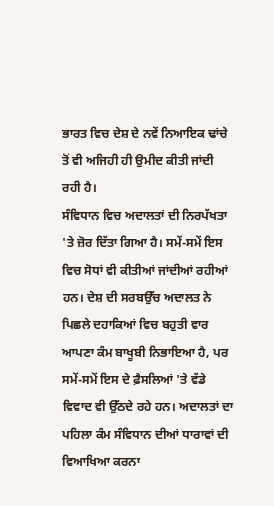ਭਾਰਤ ਵਿਚ ਦੇਸ਼ ਦੇ ਨਵੇਂ ਨਿਆਇਕ ਢਾਂਚੇ ਤੋਂ ਵੀ ਅਜਿਹੀ ਹੀ ਉਮੀਦ ਕੀਤੀ ਜਾਂਦੀ ਰਹੀ ਹੈ।
ਸੰਵਿਧਾਨ ਵਿਚ ਅਦਾਲਤਾਂ ਦੀ ਨਿਰਪੱਖਤਾ 'ਤੇ ਜ਼ੋਰ ਦਿੱਤਾ ਗਿਆ ਹੈ। ਸਮੇਂ-ਸਮੇਂ ਇਸ ਵਿਚ ਸੋਧਾਂ ਵੀ ਕੀਤੀਆਂ ਜਾਂਦੀਆਂ ਰਹੀਆਂ ਹਨ। ਦੇਸ਼ ਦੀ ਸਰਬਉੱਚ ਅਦਾਲਤ ਨੇ ਪਿਛਲੇ ਦਹਾਕਿਆਂ ਵਿਚ ਬਹੁਤੀ ਵਾਰ ਆਪਣਾ ਕੰਮ ਬਾਖੂਬੀ ਨਿਭਾਇਆ ਹੈ, ਪਰ ਸਮੇਂ-ਸਮੇਂ ਇਸ ਦੇ ਫ਼ੈਸਲਿਆਂ 'ਤੇ ਵੱਡੇ ਵਿਵਾਦ ਵੀ ਉੱਠਦੇ ਰਹੇ ਹਨ। ਅਦਾਲਤਾਂ ਦਾ ਪਹਿਲਾ ਕੰਮ ਸੰਵਿਧਾਨ ਦੀਆਂ ਧਾਰਾਵਾਂ ਦੀ ਵਿਆਖਿਆ ਕਰਨਾ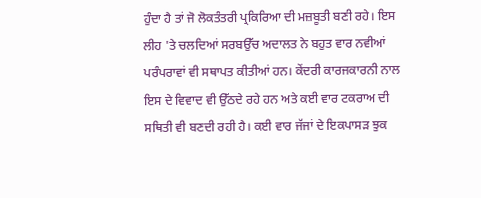ਹੁੰਦਾ ਹੈ ਤਾਂ ਜੋ ਲੋਕਤੰਤਰੀ ਪ੍ਰਕਿਰਿਆ ਦੀ ਮਜ਼ਬੂਤੀ ਬਣੀ ਰਹੇ। ਇਸ ਲੀਹ 'ਤੇ ਚਲਦਿਆਂ ਸਰਬਉੱਚ ਅਦਾਲਤ ਨੇ ਬਹੁਤ ਵਾਰ ਨਵੀਆਂ ਪਰੰਪਰਾਵਾਂ ਵੀ ਸਥਾਪਤ ਕੀਤੀਆਂ ਹਨ। ਕੇਂਦਰੀ ਕਾਰਜਕਾਰਨੀ ਨਾਲ ਇਸ ਦੇ ਵਿਵਾਦ ਵੀ ਉੱਠਦੇ ਰਹੇ ਹਨ ਅਤੇ ਕਈ ਵਾਰ ਟਕਰਾਅ ਦੀ ਸਥਿਤੀ ਵੀ ਬਣਦੀ ਰਹੀ ਹੈ। ਕਈ ਵਾਰ ਜੱਜਾਂ ਦੇ ਇਕਪਾਸੜ ਝੁਕ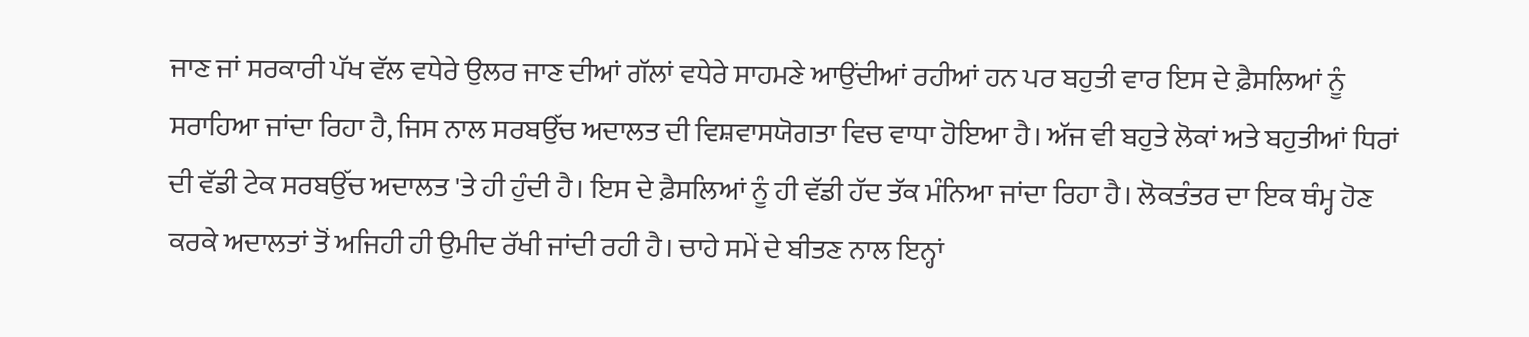ਜਾਣ ਜਾਂ ਸਰਕਾਰੀ ਪੱਖ ਵੱਲ ਵਧੇਰੇ ਉਲਰ ਜਾਣ ਦੀਆਂ ਗੱਲਾਂ ਵਧੇਰੇ ਸਾਹਮਣੇ ਆਉਂਦੀਆਂ ਰਹੀਆਂ ਹਨ ਪਰ ਬਹੁਤੀ ਵਾਰ ਇਸ ਦੇ ਫ਼ੈਸਲਿਆਂ ਨੂੰ ਸਰਾਹਿਆ ਜਾਂਦਾ ਰਿਹਾ ਹੈ, ਜਿਸ ਨਾਲ ਸਰਬਉੱਚ ਅਦਾਲਤ ਦੀ ਵਿਸ਼ਵਾਸਯੋਗਤਾ ਵਿਚ ਵਾਧਾ ਹੋਇਆ ਹੈ। ਅੱਜ ਵੀ ਬਹੁਤੇ ਲੋਕਾਂ ਅਤੇ ਬਹੁਤੀਆਂ ਧਿਰਾਂ ਦੀ ਵੱਡੀ ਟੇਕ ਸਰਬਉੱਚ ਅਦਾਲਤ 'ਤੇ ਹੀ ਹੁੰਦੀ ਹੈ। ਇਸ ਦੇ ਫ਼ੈਸਲਿਆਂ ਨੂੰ ਹੀ ਵੱਡੀ ਹੱਦ ਤੱਕ ਮੰਨਿਆ ਜਾਂਦਾ ਰਿਹਾ ਹੈ। ਲੋਕਤੰਤਰ ਦਾ ਇਕ ਥੰਮ੍ਹ ਹੋਣ ਕਰਕੇ ਅਦਾਲਤਾਂ ਤੋਂ ਅਜਿਹੀ ਹੀ ਉਮੀਦ ਰੱਖੀ ਜਾਂਦੀ ਰਹੀ ਹੈ। ਚਾਹੇ ਸਮੇਂ ਦੇ ਬੀਤਣ ਨਾਲ ਇਨ੍ਹਾਂ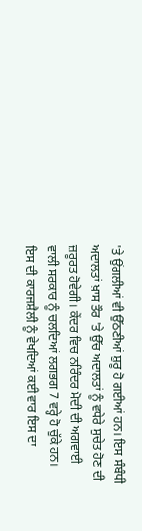'ਤੇ ਉਂਗਲੀਆਂ ਵੀ ਉੱਠਣੀਆਂ ਸ਼ੁਰੂ ਹੋ ਗਈਆਂ ਹਨ। ਇਸ ਸੰਬੰਧੀ ਅਦਾਲਤਾਂ ਖ਼ਾਸ ਤੌਰ 'ਤੇ ਉੱਚ ਅਦਾਲਤਾਂ ਨੂੰ ਵਧੇਰੇ ਸੁਚੇਤ ਹੋਣ ਦੀ ਜ਼ਰੂਰਤ ਹੋਵੇਗੀ। ਕੇਂਦਰ ਵਿਚ ਨਰਿੰਦਰ ਮੋਦੀ ਦੀ ਅਗਵਾਈ ਵਾਲੀ ਸਰਕਾਰ ਨੂੰ ਚਲਦਿਆਂ ਲਗਭਗ 7 ਵਰ੍ਹੇ ਹੋ ਚੁੱਕੇ ਹਨ। ਇਸ ਦੀ ਕਾਰਜਸ਼ੈਲੀ ਨੂੰ ਵੇਖਦਿਆਂ ਕਈ ਵਾਰ ਇਸ ਦਾ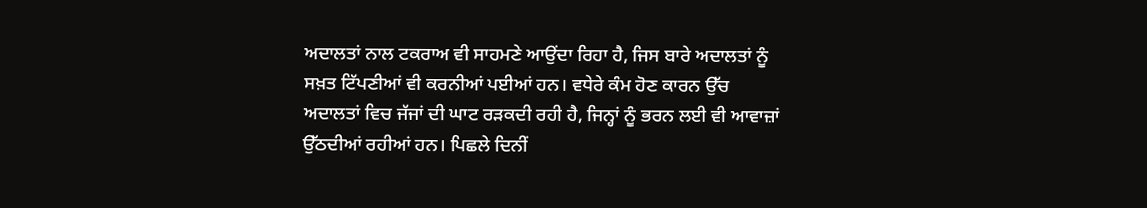ਅਦਾਲਤਾਂ ਨਾਲ ਟਕਰਾਅ ਵੀ ਸਾਹਮਣੇ ਆਉਂਦਾ ਰਿਹਾ ਹੈ, ਜਿਸ ਬਾਰੇ ਅਦਾਲਤਾਂ ਨੂੰ ਸਖ਼ਤ ਟਿੱਪਣੀਆਂ ਵੀ ਕਰਨੀਆਂ ਪਈਆਂ ਹਨ। ਵਧੇਰੇ ਕੰਮ ਹੋਣ ਕਾਰਨ ਉੱਚ ਅਦਾਲਤਾਂ ਵਿਚ ਜੱਜਾਂ ਦੀ ਘਾਟ ਰੜਕਦੀ ਰਹੀ ਹੈ, ਜਿਨ੍ਹਾਂ ਨੂੰ ਭਰਨ ਲਈ ਵੀ ਆਵਾਜ਼ਾਂ ਉੱਠਦੀਆਂ ਰਹੀਆਂ ਹਨ। ਪਿਛਲੇ ਦਿਨੀਂ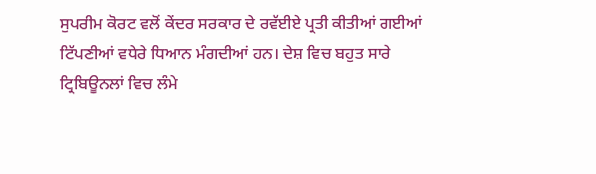ਸੁਪਰੀਮ ਕੋਰਟ ਵਲੋਂ ਕੇਂਦਰ ਸਰਕਾਰ ਦੇ ਰਵੱਈਏ ਪ੍ਰਤੀ ਕੀਤੀਆਂ ਗਈਆਂ ਟਿੱਪਣੀਆਂ ਵਧੇਰੇ ਧਿਆਨ ਮੰਗਦੀਆਂ ਹਨ। ਦੇਸ਼ ਵਿਚ ਬਹੁਤ ਸਾਰੇ ਟ੍ਰਿਬਿਊਨਲਾਂ ਵਿਚ ਲੰਮੇ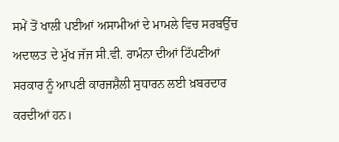ਸਮੇਂ ਤੋਂ ਖਾਲੀ ਪਈਆਂ ਅਸਾਮੀਆਂ ਦੇ ਮਾਮਲੇ ਵਿਚ ਸਰਬਉੱਚ ਅਦਾਲਤ ਦੇ ਮੁੱਖ ਜੱਜ ਸੀ.ਵੀ. ਰਾਮੰਨਾ ਦੀਆਂ ਟਿੱਪਣੀਆਂ ਸਰਕਾਰ ਨੂੰ ਆਪਣੀ ਕਾਰਜਸ਼ੈਲੀ ਸੁਧਾਰਨ ਲਈ ਖ਼ਬਰਦਾਰ ਕਰਦੀਆਂ ਹਨ।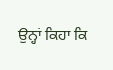ਉਨ੍ਹਾਂ ਕਿਹਾ ਕਿ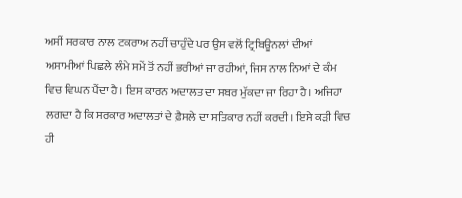ਅਸੀਂ ਸਰਕਾਰ ਨਾਲ ਟਕਰਾਅ ਨਹੀਂ ਚਾਹੁੰਦੇ ਪਰ ਉਸ ਵਲੋਂ ਟ੍ਰਿਬਿਊਨਲਾਂ ਦੀਆਂ ਅਸਾਮੀਆਂ ਪਿਛਲੇ ਲੰਮੇ ਸਮੇਂ ਤੋਂ ਨਹੀਂ ਭਰੀਆਂ ਜਾ ਰਹੀਆਂ, ਜਿਸ ਨਾਲ ਨਿਆਂ ਦੇ ਕੰਮ ਵਿਚ ਵਿਘਨ ਪੈਂਦਾ ਹੈ। ਇਸ ਕਾਰਨ ਅਦਾਲਤ ਦਾ ਸਬਰ ਮੁੱਕਦਾ ਜਾ ਰਿਹਾ ਹੈ। ਅਜਿਹਾ ਲਗਦਾ ਹੈ ਕਿ ਸਰਕਾਰ ਅਦਾਲਤਾਂ ਦੇ ਫ਼ੈਸਲੇ ਦਾ ਸਤਿਕਾਰ ਨਹੀਂ ਕਰਦੀ। ਇਸੇ ਕੜੀ ਵਿਚ ਹੀ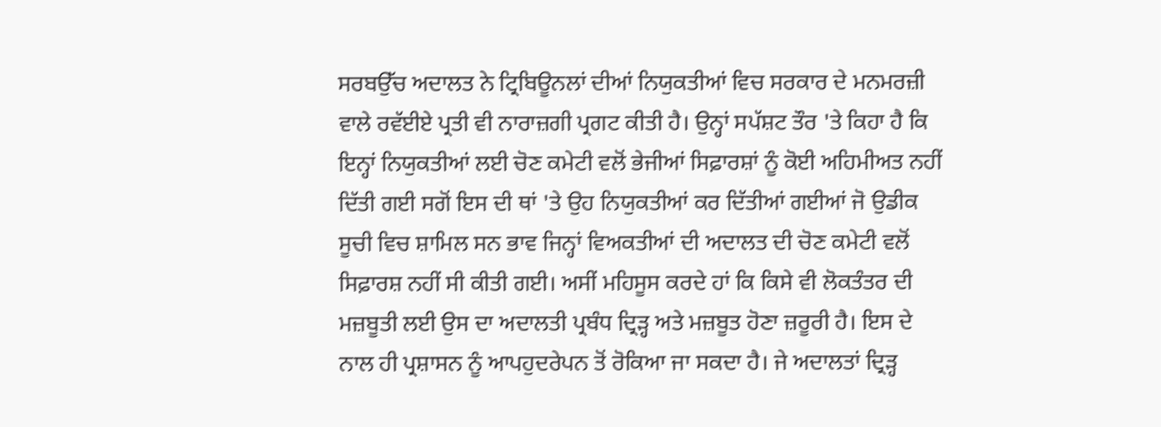ਸਰਬਉੱਚ ਅਦਾਲਤ ਨੇ ਟ੍ਰਿਬਿਊਨਲਾਂ ਦੀਆਂ ਨਿਯੁਕਤੀਆਂ ਵਿਚ ਸਰਕਾਰ ਦੇ ਮਨਮਰਜ਼ੀ ਵਾਲੇ ਰਵੱਈਏ ਪ੍ਰਤੀ ਵੀ ਨਾਰਾਜ਼ਗੀ ਪ੍ਰਗਟ ਕੀਤੀ ਹੈ। ਉਨ੍ਹਾਂ ਸਪੱਸ਼ਟ ਤੌਰ 'ਤੇ ਕਿਹਾ ਹੈ ਕਿ ਇਨ੍ਹਾਂ ਨਿਯੁਕਤੀਆਂ ਲਈ ਚੋਣ ਕਮੇਟੀ ਵਲੋਂ ਭੇਜੀਆਂ ਸਿਫ਼ਾਰਸ਼ਾਂ ਨੂੰ ਕੋਈ ਅਹਿਮੀਅਤ ਨਹੀਂ ਦਿੱਤੀ ਗਈ ਸਗੋਂ ਇਸ ਦੀ ਥਾਂ 'ਤੇ ਉਹ ਨਿਯੁਕਤੀਆਂ ਕਰ ਦਿੱਤੀਆਂ ਗਈਆਂ ਜੋ ਉਡੀਕ ਸੂਚੀ ਵਿਚ ਸ਼ਾਮਿਲ ਸਨ ਭਾਵ ਜਿਨ੍ਹਾਂ ਵਿਅਕਤੀਆਂ ਦੀ ਅਦਾਲਤ ਦੀ ਚੋਣ ਕਮੇਟੀ ਵਲੋਂ ਸਿਫ਼ਾਰਸ਼ ਨਹੀਂ ਸੀ ਕੀਤੀ ਗਈ। ਅਸੀਂ ਮਹਿਸੂਸ ਕਰਦੇ ਹਾਂ ਕਿ ਕਿਸੇ ਵੀ ਲੋਕਤੰਤਰ ਦੀ ਮਜ਼ਬੂਤੀ ਲਈ ਉਸ ਦਾ ਅਦਾਲਤੀ ਪ੍ਰਬੰਧ ਦ੍ਰਿੜ੍ਹ ਅਤੇ ਮਜ਼ਬੂਤ ਹੋਣਾ ਜ਼ਰੂਰੀ ਹੈ। ਇਸ ਦੇ ਨਾਲ ਹੀ ਪ੍ਰਸ਼ਾਸਨ ਨੂੰ ਆਪਹੁਦਰੇਪਨ ਤੋਂ ਰੋਕਿਆ ਜਾ ਸਕਦਾ ਹੈ। ਜੇ ਅਦਾਲਤਾਂ ਦ੍ਰਿੜ੍ਹ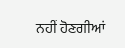ਨਹੀਂ ਹੋਣਗੀਆਂ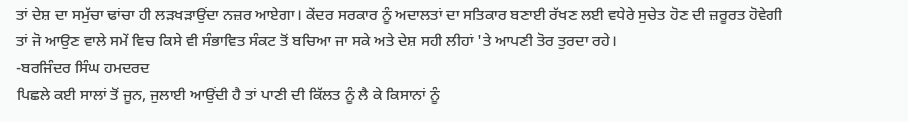ਤਾਂ ਦੇਸ਼ ਦਾ ਸਮੁੱਚਾ ਢਾਂਚਾ ਹੀ ਲੜਖੜਾਉਂਦਾ ਨਜ਼ਰ ਆਏਗਾ। ਕੇਂਦਰ ਸਰਕਾਰ ਨੂੰ ਅਦਾਲਤਾਂ ਦਾ ਸਤਿਕਾਰ ਬਣਾਈ ਰੱਖਣ ਲਈ ਵਧੇਰੇ ਸੁਚੇਤ ਹੋਣ ਦੀ ਜ਼ਰੂਰਤ ਹੋਵੇਗੀ ਤਾਂ ਜੋ ਆਉਣ ਵਾਲੇ ਸਮੇਂ ਵਿਚ ਕਿਸੇ ਵੀ ਸੰਭਾਵਿਤ ਸੰਕਟ ਤੋਂ ਬਚਿਆ ਜਾ ਸਕੇ ਅਤੇ ਦੇਸ਼ ਸਹੀ ਲੀਹਾਂ 'ਤੇ ਆਪਣੀ ਤੋਰ ਤੁਰਦਾ ਰਹੇ।
-ਬਰਜਿੰਦਰ ਸਿੰਘ ਹਮਦਰਦ
ਪਿਛਲੇ ਕਈ ਸਾਲਾਂ ਤੋਂ ਜੂਨ, ਜੁਲਾਈ ਆਉਂਦੀ ਹੈ ਤਾਂ ਪਾਣੀ ਦੀ ਕਿੱਲਤ ਨੂੰ ਲੈ ਕੇ ਕਿਸਾਨਾਂ ਨੂੰ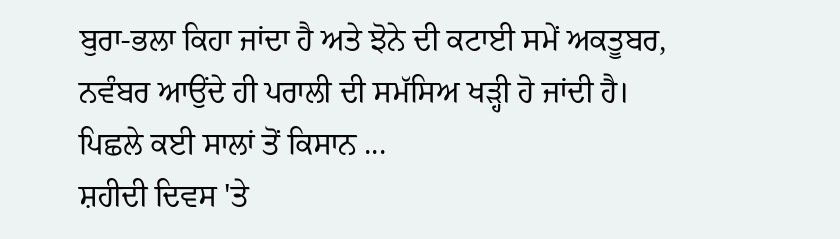ਬੁਰਾ-ਭਲਾ ਕਿਹਾ ਜਾਂਦਾ ਹੈ ਅਤੇ ਝੋਨੇ ਦੀ ਕਟਾਈ ਸਮੇਂ ਅਕਤੂਬਰ, ਨਵੰਬਰ ਆਉਂਦੇ ਹੀ ਪਰਾਲੀ ਦੀ ਸਮੱਸਿਅ ਖੜ੍ਹੀ ਹੋ ਜਾਂਦੀ ਹੈ। ਪਿਛਲੇ ਕਈ ਸਾਲਾਂ ਤੋਂ ਕਿਸਾਨ ...
ਸ਼ਹੀਦੀ ਦਿਵਸ 'ਤੇ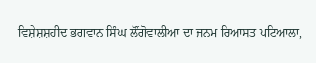ਵਿਸ਼ੇਸ਼ਸ਼ਹੀਦ ਭਗਵਾਨ ਸਿੰਘ ਲੌਂਗੋਵਾਲੀਆ ਦਾ ਜਨਮ ਰਿਆਸਤ ਪਟਿਆਲਾ,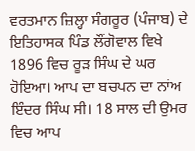ਵਰਤਮਾਨ ਜ਼ਿਲ੍ਹਾ ਸੰਗਰੂਰ (ਪੰਜਾਬ) ਦੇ ਇਤਿਹਾਸਕ ਪਿੰਡ ਲੌਂਗੋਵਾਲ ਵਿਖੇ 1896 ਵਿਚ ਰੂੜ ਸਿੰਘ ਦੇ ਘਰ ਹੋਇਆ। ਆਪ ਦਾ ਬਚਪਨ ਦਾ ਨਾਂਅ ਇੰਦਰ ਸਿੰਘ ਸੀ। 18 ਸਾਲ ਦੀ ਉਮਰ ਵਿਚ ਆਪ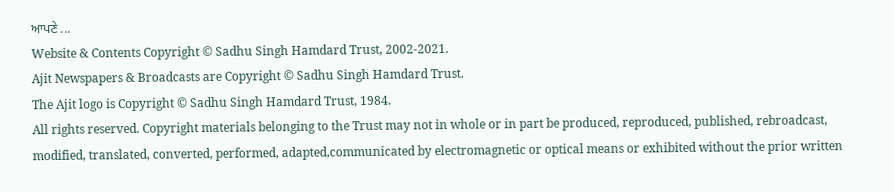ਆਪਣੇ ...
Website & Contents Copyright © Sadhu Singh Hamdard Trust, 2002-2021.
Ajit Newspapers & Broadcasts are Copyright © Sadhu Singh Hamdard Trust.
The Ajit logo is Copyright © Sadhu Singh Hamdard Trust, 1984.
All rights reserved. Copyright materials belonging to the Trust may not in whole or in part be produced, reproduced, published, rebroadcast, modified, translated, converted, performed, adapted,communicated by electromagnetic or optical means or exhibited without the prior written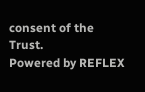consent of the Trust.
Powered by REFLEX